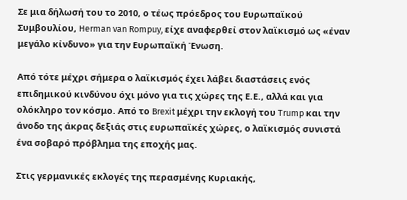Σε μια δήλωσή του το 2010, ο τέως πρόεδρος του Ευρωπαϊκού Συμβουλίου, Herman van Rompuy, είχε αναφερθεί στον λαϊκισμό ως «έναν μεγάλο κίνδυνο» για την Ευρωπαϊκή Ένωση.

Από τότε μέχρι σήμερα ο λαϊκισμός έχει λάβει διαστάσεις ενός επιδημικού κινδύνου όχι μόνο για τις χώρες της Ε.Ε., αλλά και για ολόκληρο τον κόσμο. Από το Brexit μέχρι την εκλογή του Trump και την άνοδο της άκρας δεξιάς στις ευρωπαϊκές χώρες, ο λαϊκισμός συνιστά ένα σοβαρό πρόβλημα της εποχής μας.

Στις γερμανικές εκλογές της περασμένης Κυριακής,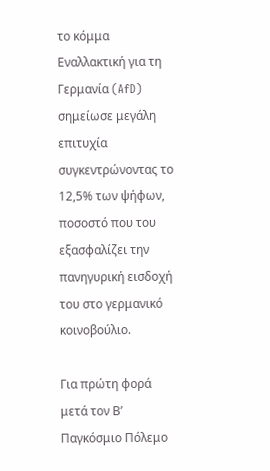το κόμμα Εναλλακτική για τη Γερμανία (AfD) σημείωσε μεγάλη επιτυχία συγκεντρώνοντας το 12,5% των ψήφων, ποσοστό που του εξασφαλίζει την πανηγυρική εισδοχή του στο γερμανικό κοινοβούλιο.

Για πρώτη φορά μετά τον Β’ Παγκόσμιο Πόλεμο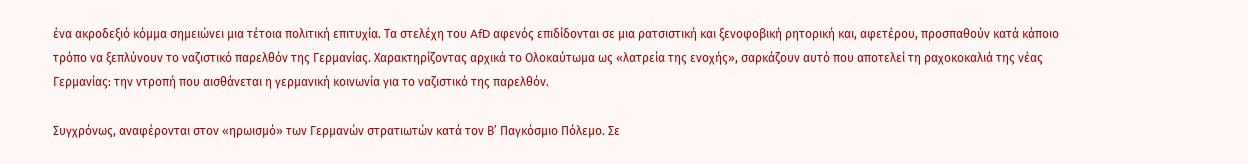ένα ακροδεξιό κόμμα σημειώνει μια τέτοια πολιτική επιτυχία. Τα στελέχη του AfD αφενός επιδίδονται σε μια ρατσιστική και ξενοφοβική ρητορική και, αφετέρου, προσπαθούν κατά κάποιο τρόπο να ξεπλύνουν το ναζιστικό παρελθόν της Γερμανίας. Χαρακτηρίζοντας αρχικά το Ολοκαύτωμα ως «λατρεία της ενοχής», σαρκάζουν αυτό που αποτελεί τη ραχοκοκαλιά της νέας Γερμανίας: την ντροπή που αισθάνεται η γερμανική κοινωνία για το ναζιστικό της παρελθόν.

Συγχρόνως, αναφέρονται στον «ηρωισμό» των Γερμανών στρατιωτών κατά τον Β’ Παγκόσμιο Πόλεμο. Σε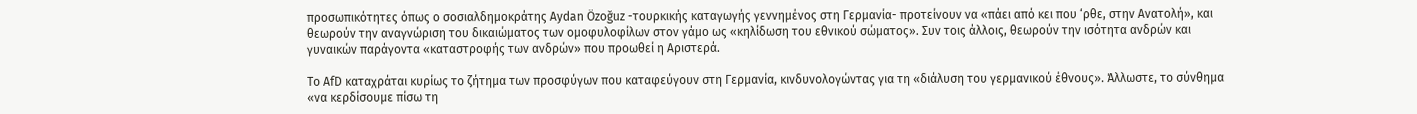προσωπικότητες όπως ο σοσιαλδημοκράτης Aydan Özoğuz -τουρκικής καταγωγής γεννημένος στη Γερμανία- προτείνουν να «πάει από κει που ‘ρθε, στην Ανατολή», και θεωρούν την αναγνώριση του δικαιώματος των ομοφυλοφίλων στον γάμο ως «κηλίδωση του εθνικού σώματος». Συν τοις άλλοις, θεωρούν την ισότητα ανδρών και γυναικών παράγοντα «καταστροφής των ανδρών» που προωθεί η Αριστερά.

Το AfD καταχράται κυρίως το ζήτημα των προσφύγων που καταφεύγουν στη Γερμανία, κινδυνολογώντας για τη «διάλυση του γερμανικού έθνους». Άλλωστε, το σύνθημα «να κερδίσουμε πίσω τη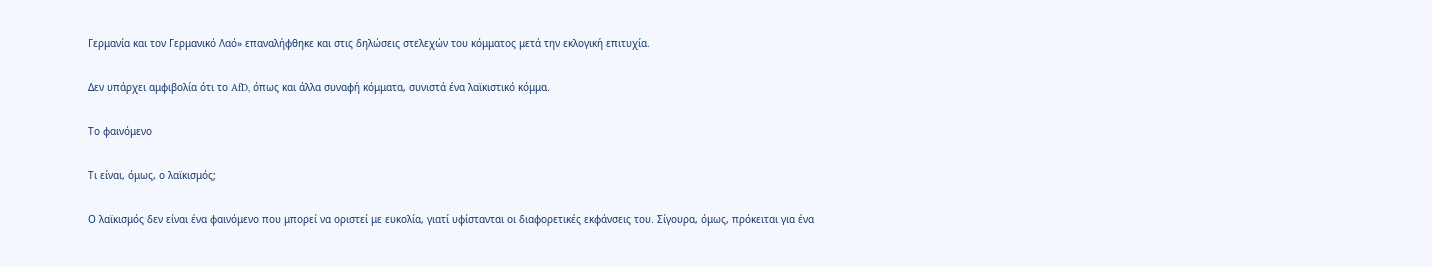Γερμανία και τον Γερμανικό Λαό» επαναλήφθηκε και στις δηλώσεις στελεχών του κόμματος μετά την εκλογική επιτυχία.

Δεν υπάρχει αμφιβολία ότι το AfD, όπως και άλλα συναφή κόμματα, συνιστά ένα λαϊκιστικό κόμμα.

Το φαινόμενο

Τι είναι, όμως, ο λαϊκισμός;

Ο λαϊκισμός δεν είναι ένα φαινόμενο που μπορεί να οριστεί με ευκολία, γιατί υφίστανται οι διαφορετικές εκφάνσεις του. Σίγουρα, όμως, πρόκειται για ένα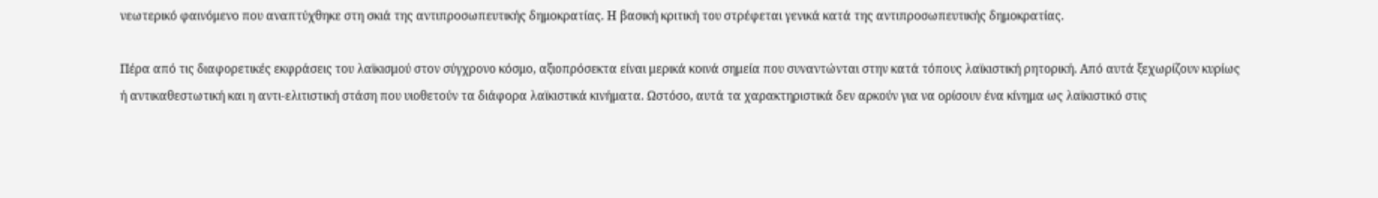νεωτερικό φαινόμενο που αναπτύχθηκε στη σκιά της αντιπροσωπευτικής δημοκρατίας. Η βασική κριτική του στρέφεται γενικά κατά της αντιπροσωπευτικής δημοκρατίας.

Πέρα από τις διαφορετικές εκφράσεις του λαϊκισμού στον σύγχρονο κόσμο, αξιοπρόσεκτα είναι μερικά κοινά σημεία που συναντώνται στην κατά τόπους λαϊκιστική ρητορική. Από αυτά ξεχωρίζουν κυρίως ή αντικαθεστωτική και η αντι-ελιτιστική στάση που υιοθετούν τα διάφορα λαϊκιστικά κινήματα. Ωστόσο, αυτά τα χαρακτηριστικά δεν αρκούν για να ορίσουν ένα κίνημα ως λαϊκιστικό στις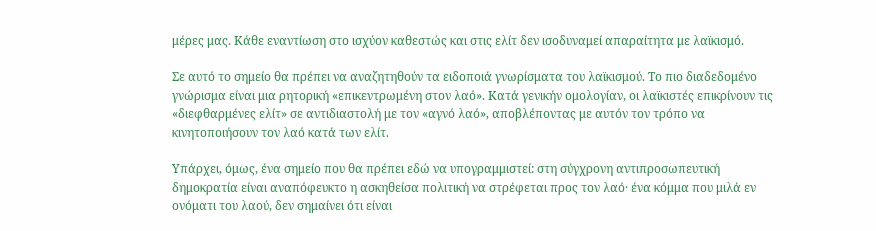μέρες μας. Κάθε εναντίωση στο ισχύον καθεστώς και στις ελίτ δεν ισοδυναμεί απαραίτητα με λαϊκισμό.

Σε αυτό το σημείο θα πρέπει να αναζητηθούν τα ειδοποιά γνωρίσματα του λαϊκισμού. Το πιο διαδεδομένο γνώρισμα είναι μια ρητορική «επικεντρωμένη στον λαό». Κατά γενικήν ομολογίαν, οι λαϊκιστές επικρίνουν τις «διεφθαρμένες ελίτ» σε αντιδιαστολή με τον «αγνό λαό», αποβλέποντας με αυτόν τον τρόπο να κινητοποιήσουν τον λαό κατά των ελίτ.

Υπάρχει, όμως, ένα σημείο που θα πρέπει εδώ να υπογραμμιστεί: στη σύγχρονη αντιπροσωπευτική δημοκρατία είναι αναπόφευκτο η ασκηθείσα πολιτική να στρέφεται προς τον λαό· ένα κόμμα που μιλά εν ονόματι του λαού, δεν σημαίνει ότι είναι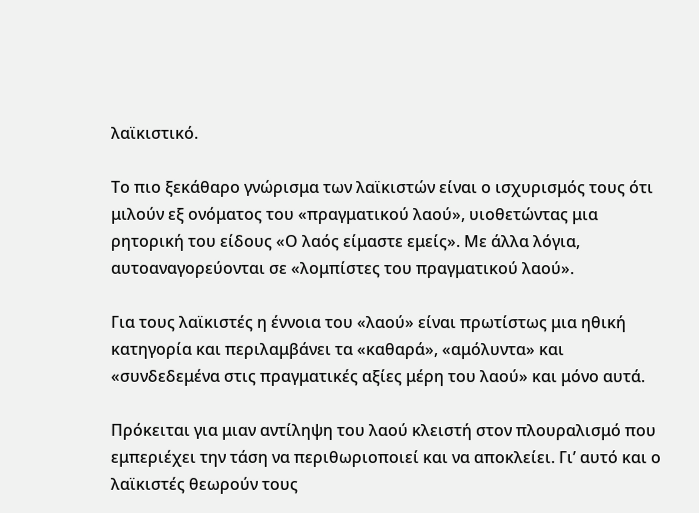λαϊκιστικό.

Το πιο ξεκάθαρο γνώρισμα των λαϊκιστών είναι ο ισχυρισμός τους ότι μιλούν εξ ονόματος του «πραγματικού λαού», υιοθετώντας μια ρητορική του είδους «Ο λαός είμαστε εμείς». Με άλλα λόγια, αυτοαναγορεύονται σε «λομπίστες του πραγματικού λαού».

Για τους λαϊκιστές η έννοια του «λαού» είναι πρωτίστως μια ηθική κατηγορία και περιλαμβάνει τα «καθαρά», «αμόλυντα» και «συνδεδεμένα στις πραγματικές αξίες μέρη του λαού» και μόνο αυτά.

Πρόκειται για μιαν αντίληψη του λαού κλειστή στον πλουραλισμό που εμπεριέχει την τάση να περιθωριοποιεί και να αποκλείει. Γι’ αυτό και ο λαϊκιστές θεωρούν τους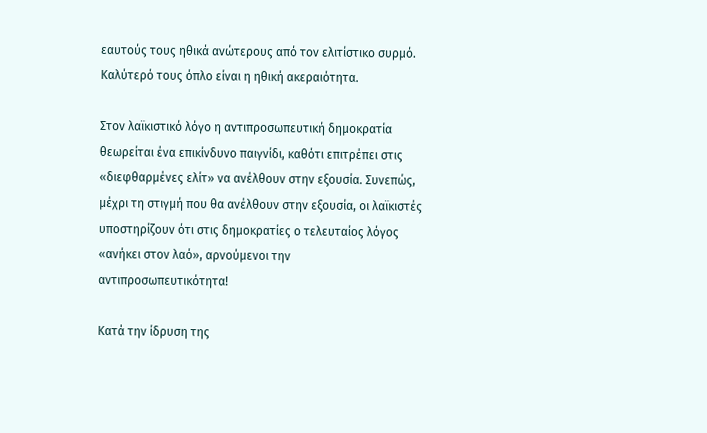εαυτούς τους ηθικά ανώτερους από τον ελιτίστικο συρμό. Καλύτερό τους όπλο είναι η ηθική ακεραιότητα.

Στον λαϊκιστικό λόγο η αντιπροσωπευτική δημοκρατία θεωρείται ένα επικίνδυνο παιγνίδι, καθότι επιτρέπει στις «διεφθαρμένες ελίτ» να ανέλθουν στην εξουσία. Συνεπώς, μέχρι τη στιγμή που θα ανέλθουν στην εξουσία, οι λαϊκιστές υποστηρίζουν ότι στις δημοκρατίες ο τελευταίος λόγος «ανήκει στον λαό», αρνούμενοι την αντιπροσωπευτικότητα!

Κατά την ίδρυση της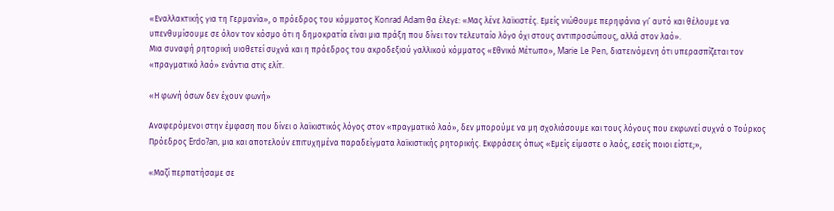«Εναλλακτικής για τη Γερμανία», ο πρόεδρος του κόμματος Konrad Adam θα έλεγε: «Μας λένε λαϊκιστές. Εμείς νιώθουμε περηφάνια γι’ αυτό και θέλουμε να υπενθυμίσουμε σε όλον τον κόσμο ότι η δημοκρατία είναι μια πράξη που δίνει τον τελευταίο λόγο όχι στους αντιπροσώπους, αλλά στον λαό».
Μια συναφή ρητορική υιοθετεί συχνά και η πρόεδρος του ακροδεξιού γαλλικού κόμματος «Εθνικό Μέτωπο», Marie Le Pen, διατεινόμενη ότι υπερασπίζεται τον «πραγματικό λαό» ενάντια στις ελίτ.

«Η φωνή όσων δεν έχουν φωνή»

Αναφερόμενοι στην έμφαση που δίνει ο λαϊκιστικός λόγος στον «πραγματικό λαό», δεν μπορούμε να μη σχολιάσουμε και τους λόγους που εκφωνεί συχνά ο Τούρκος Πρόεδρος Erdo?an, μια και αποτελούν επιτυχημένα παραδείγματα λαϊκιστικής ρητορικής. Εκφράσεις όπως «Εμείς είμαστε ο λαός, εσείς ποιοι είστε;»,

«Μαζί περπατήσαμε σε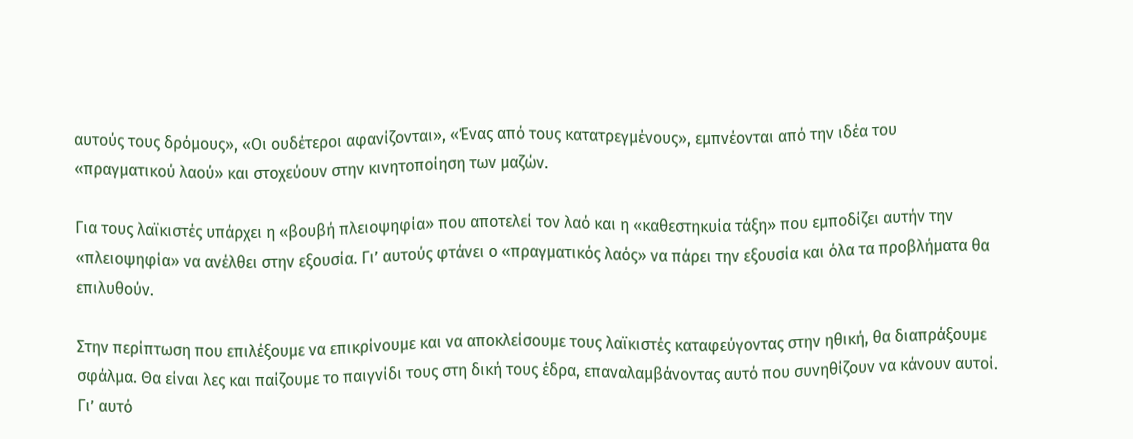αυτούς τους δρόμους», «Οι ουδέτεροι αφανίζονται», «Ένας από τους κατατρεγμένους», εμπνέονται από την ιδέα του «πραγματικού λαού» και στοχεύουν στην κινητοποίηση των μαζών.

Για τους λαϊκιστές υπάρχει η «βουβή πλειοψηφία» που αποτελεί τον λαό και η «καθεστηκυία τάξη» που εμποδίζει αυτήν την «πλειοψηφία» να ανέλθει στην εξουσία. Γι’ αυτούς φτάνει ο «πραγματικός λαός» να πάρει την εξουσία και όλα τα προβλήματα θα επιλυθούν.

Στην περίπτωση που επιλέξουμε να επικρίνουμε και να αποκλείσουμε τους λαϊκιστές καταφεύγοντας στην ηθική, θα διαπράξουμε σφάλμα. Θα είναι λες και παίζουμε το παιγνίδι τους στη δική τους έδρα, επαναλαμβάνοντας αυτό που συνηθίζουν να κάνουν αυτοί. Γι’ αυτό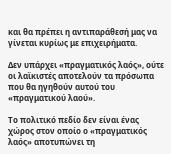και θα πρέπει η αντιπαράθεσή μας να γίνεται κυρίως με επιχειρήματα.

Δεν υπάρχει «πραγματικός λαός», ούτε οι λαϊκιστές αποτελούν τα πρόσωπα που θα ηγηθούν αυτού του «πραγματικού λαού».

Το πολιτικό πεδίο δεν είναι ένας χώρος στον οποίο ο «πραγματικός λαός» αποτυπώνει τη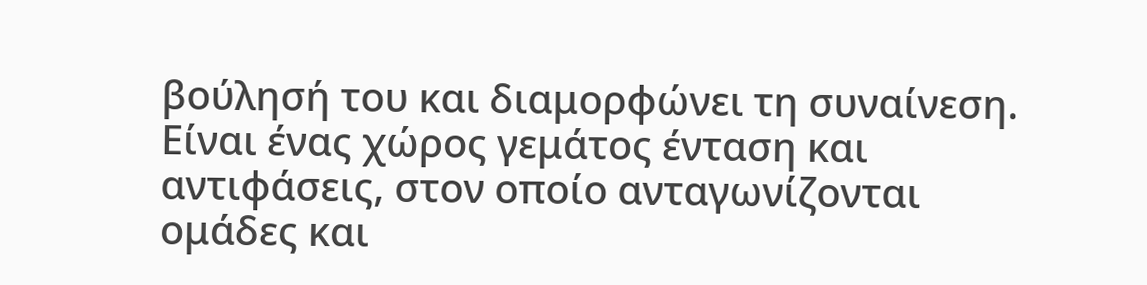βούλησή του και διαμορφώνει τη συναίνεση. Είναι ένας χώρος γεμάτος ένταση και αντιφάσεις, στον οποίο ανταγωνίζονται ομάδες και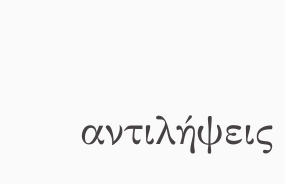αντιλήψεις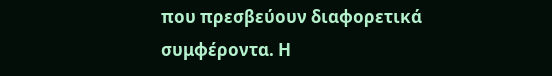που πρεσβεύουν διαφορετικά συμφέροντα. Η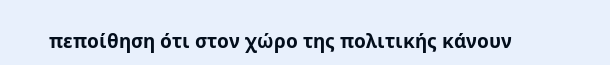πεποίθηση ότι στον χώρο της πολιτικής κάνουν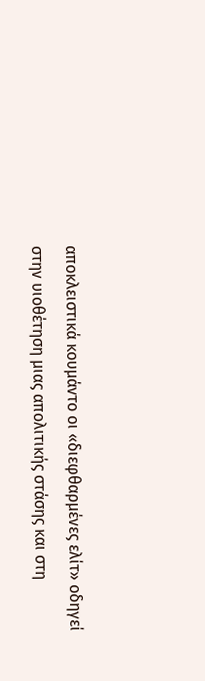αποκλειστικά κουμάντο οι «διεφθαρμένες ελίτ» οδηγεί στην υιοθέτηση μιας απολιτικής στάσης και στη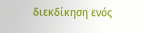διεκδίκηση ενός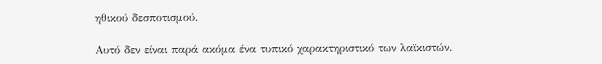ηθικού δεσποτισμού.

Αυτό δεν είναι παρά ακόμα ένα τυπικό χαρακτηριστικό των λαϊκιστών.